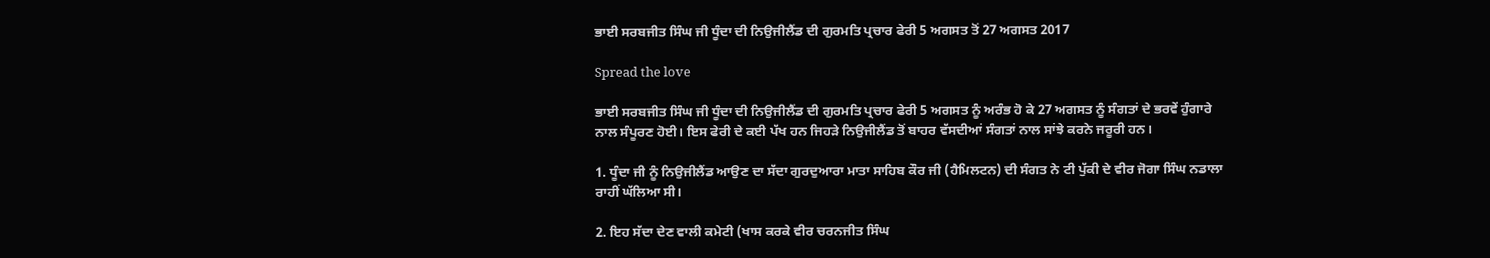ਭਾਈ ਸਰਬਜੀਤ ਸਿੰਘ ਜੀ ਧੂੰਦਾ ਦੀ ਨਿਉਜੀਲੈਂਡ ਦੀ ਗੁਰਮਤਿ ਪ੍ਰਚਾਰ ਫੇਰੀ 5 ਅਗਸਤ ਤੋਂ 27 ਅਗਸਤ 2017

Spread the love

ਭਾਈ ਸਰਬਜੀਤ ਸਿੰਘ ਜੀ ਧੂੰਦਾ ਦੀ ਨਿਉਜੀਲੈਂਡ ਦੀ ਗੁਰਮਤਿ ਪ੍ਰਚਾਰ ਫੇਰੀ 5 ਅਗਸਤ ਨੂੰ ਅਰੰਭ ਹੋ ਕੇ 27 ਅਗਸਤ ਨੂੰ ਸੰਗਤਾਂ ਦੇ ਭਰਵੇਂ ਹੁੰਗਾਰੇ ਨਾਲ ਸੰਪੂਰਣ ਹੋਈ। ਇਸ ਫੇਰੀ ਦੇ ਕਈ ਪੱਖ ਹਨ ਜਿਹੜੇ ਨਿਉਜੀਲੈਂਡ ਤੋਂ ਬਾਹਰ ਵੱਸਦੀਆਂ ਸੰਗਤਾਂ ਨਾਲ ਸਾਂਝੇ ਕਰਨੇ ਜਰੂਰੀ ਹਨ।

1. ਧੂੰਦਾ ਜੀ ਨੂੰ ਨਿਉਜੀਲੈਂਡ ਆਉਣ ਦਾ ਸੱਦਾ ਗੁਰਦੁਆਰਾ ਮਾਤਾ ਸਾਹਿਬ ਕੌਰ ਜੀ (ਹੈਮਿਲਟਨ) ਦੀ ਸੰਗਤ ਨੇ ਟੀ ਪੁੱਕੀ ਦੇ ਵੀਰ ਜੋਗਾ ਸਿੰਘ ਨਡਾਲਾ ਰਾਹੀਂ ਘੱਲਿਆ ਸੀ।

2. ਇਹ ਸੱਦਾ ਦੇਣ ਵਾਲੀ ਕਮੇਟੀ (ਖਾਸ ਕਰਕੇ ਵੀਰ ਚਰਨਜੀਤ ਸਿੰਘ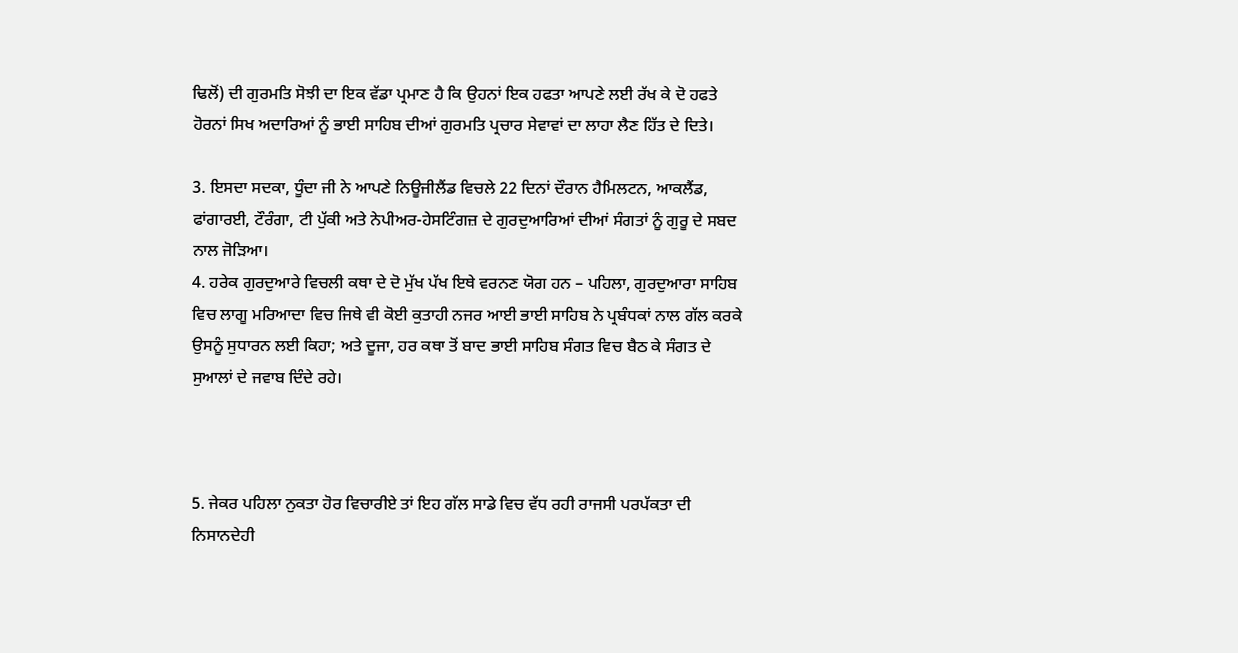ਢਿਲੋਂ) ਦੀ ਗੁਰਮਤਿ ਸੋਝੀ ਦਾ ਇਕ ਵੱਡਾ ਪ੍ਰਮਾਣ ਹੈ ਕਿ ਉਹਨਾਂ ਇਕ ਹਫਤਾ ਆਪਣੇ ਲਈ ਰੱਖ ਕੇ ਦੋ ਹਫਤੇ ਹੋਰਨਾਂ ਸਿਖ ਅਦਾਰਿਆਂ ਨੂੰ ਭਾਈ ਸਾਹਿਬ ਦੀਆਂ ਗੁਰਮਤਿ ਪ੍ਰਚਾਰ ਸੇਵਾਵਾਂ ਦਾ ਲਾਹਾ ਲੈਣ ਹਿੱਤ ਦੇ ਦਿਤੇ।

3. ਇਸਦਾ ਸਦਕਾ, ਧੂੰਦਾ ਜੀ ਨੇ ਆਪਣੇ ਨਿਊਜੀਲੈਂਡ ਵਿਚਲੇ 22 ਦਿਨਾਂ ਦੌਰਾਨ ਹੈਮਿਲਟਨ, ਆਕਲੈਂਡ, ਫਾਂਗਾਰਈ, ਟੌਰੰਗਾ, ਟੀ ਪੁੱਕੀ ਅਤੇ ਨੇਪੀਅਰ-ਹੇਸਟਿੰਗਜ਼ ਦੇ ਗੁਰਦੁਆਰਿਆਂ ਦੀਆਂ ਸੰਗਤਾਂ ਨੂੰ ਗੁਰੂ ਦੇ ਸਬਦ ਨਾਲ ਜੋੜਿਆ।
4. ਹਰੇਕ ਗੁਰਦੁਆਰੇ ਵਿਚਲੀ ਕਥਾ ਦੇ ਦੋ ਮੁੱਖ ਪੱਖ ਇਥੇ ਵਰਨਣ ਯੋਗ ਹਨ – ਪਹਿਲਾ, ਗੁਰਦੁਆਰਾ ਸਾਹਿਬ ਵਿਚ ਲਾਗੂ ਮਰਿਆਦਾ ਵਿਚ ਜਿਥੇ ਵੀ ਕੋਈ ਕੁਤਾਹੀ ਨਜਰ ਆਈ ਭਾਈ ਸਾਹਿਬ ਨੇ ਪ੍ਰਬੰਧਕਾਂ ਨਾਲ ਗੱਲ ਕਰਕੇ ਉਸਨੂੰ ਸੁਧਾਰਨ ਲਈ ਕਿਹਾ; ਅਤੇ ਦੂਜਾ, ਹਰ ਕਥਾ ਤੋਂ ਬਾਦ ਭਾਈ ਸਾਹਿਬ ਸੰਗਤ ਵਿਚ ਬੈਠ ਕੇ ਸੰਗਤ ਦੇ ਸੁਆਲਾਂ ਦੇ ਜਵਾਬ ਦਿੰਦੇ ਰਹੇ।



5. ਜੇਕਰ ਪਹਿਲਾ ਨੁਕਤਾ ਹੋਰ ਵਿਚਾਰੀਏ ਤਾਂ ਇਹ ਗੱਲ ਸਾਡੇ ਵਿਚ ਵੱਧ ਰਹੀ ਰਾਜਸੀ ਪਰਪੱਕਤਾ ਦੀ ਨਿਸਾਨਦੇਹੀ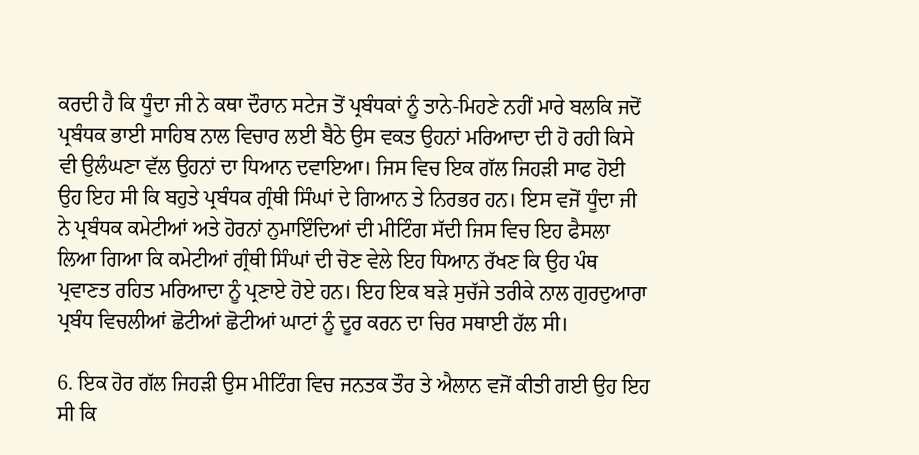ਕਰਦੀ ਹੈ ਕਿ ਧੂੰਦਾ ਜੀ ਨੇ ਕਥਾ ਦੌਰਾਨ ਸਟੇਜ ਤੋਂ ਪ੍ਰਬੰਧਕਾਂ ਨੂੰ ਤਾਨੇ-ਮਿਹਣੇ ਨਹੀਂ ਮਾਰੇ ਬਲਕਿ ਜਦੋਂ ਪ੍ਰਬੰਧਕ ਭਾਈ ਸਾਹਿਬ ਨਾਲ ਵਿਚਾਰ ਲਈ ਬੈਠੇ ਉਸ ਵਕਤ ਉਹਨਾਂ ਮਰਿਆਦਾ ਦੀ ਹੋ ਰਹੀ ਕਿਸੇ ਵੀ ਉਲੰਘਣਾ ਵੱਲ ਉਹਨਾਂ ਦਾ ਧਿਆਨ ਦਵਾਇਆ। ਜਿਸ ਵਿਚ ਇਕ ਗੱਲ ਜਿਹੜੀ ਸਾਫ ਹੋਈ ਉਹ ਇਹ ਸੀ ਕਿ ਬਹੁਤੇ ਪ੍ਰਬੰਧਕ ਗ੍ਰੰਥੀ ਸਿੰਘਾਂ ਦੇ ਗਿਆਨ ਤੇ ਨਿਰਭਰ ਹਨ। ਇਸ ਵਜੋਂ ਧੂੰਦਾ ਜੀ ਨੇ ਪ੍ਰਬੰਧਕ ਕਮੇਟੀਆਂ ਅਤੇ ਹੋਰਨਾਂ ਨੁਮਾਇੰਦਿਆਂ ਦੀ ਮੀਟਿੰਗ ਸੱਦੀ ਜਿਸ ਵਿਚ ਇਹ ਫੈਸਲਾ ਲਿਆ ਗਿਆ ਕਿ ਕਮੇਟੀਆਂ ਗ੍ਰੰਥੀ ਸਿੰਘਾਂ ਦੀ ਚੋਣ ਵੇਲੇ ਇਹ ਧਿਆਨ ਰੱਖਣ ਕਿ ਉਹ ਪੰਥ ਪ੍ਰਵਾਣਤ ਰਹਿਤ ਮਰਿਆਦਾ ਨੂੰ ਪ੍ਰਣਾਏ ਹੋਏ ਹਨ। ਇਹ ਇਕ ਬੜੇ ਸੁਚੱਜੇ ਤਰੀਕੇ ਨਾਲ ਗੁਰਦੁਆਰਾ ਪ੍ਰਬੰਧ ਵਿਚਲੀਆਂ ਛੋਟੀਆਂ ਛੋਟੀਆਂ ਘਾਟਾਂ ਨੂੰ ਦੂਰ ਕਰਨ ਦਾ ਚਿਰ ਸਥਾਈ ਹੱਲ ਸੀ।

6. ਇਕ ਹੋਰ ਗੱਲ ਜਿਹੜੀ ਉਸ ਮੀਟਿੰਗ ਵਿਚ ਜਨਤਕ ਤੌਰ ਤੇ ਐਲਾਨ ਵਜੋਂ ਕੀਤੀ ਗਈ ਉਹ ਇਹ ਸੀ ਕਿ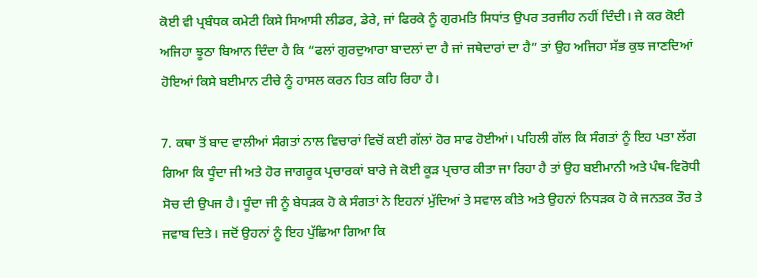ਕੋਈ ਵੀ ਪ੍ਰਬੰਧਕ ਕਮੇਟੀ ਕਿਸੇ ਸਿਆਸੀ ਲੀਡਰ, ਡੇਰੇ, ਜਾਂ ਫਿਰਕੇ ਨੂੰ ਗੁਰਮਤਿ ਸਿਧਾਂਤ ਉਪਰ ਤਰਜੀਹ ਨਹੀਂ ਦਿੰਦੀ। ਜੇ ਕਰ ਕੋਈ ਅਜਿਹਾ ਝੂਠਾ ਬਿਆਨ ਦਿੰਦਾ ਹੈ ਕਿ “ਫਲਾਂ ਗੁਰਦੁਆਰਾ ਬਾਦਲਾਂ ਦਾ ਹੈ ਜਾਂ ਜਥੇਦਾਰਾਂ ਦਾ ਹੈ” ਤਾਂ ਉਹ ਅਜਿਹਾ ਸੱਭ ਕੁਝ ਜਾਣਦਿਆਂ ਹੋਇਆਂ ਕਿਸੇ ਬਈਮਾਨ ਟੀਚੇ ਨੂੰ ਹਾਸਲ ਕਰਨ ਹਿਤ ਕਹਿ ਰਿਹਾ ਹੈ।

7. ਕਥਾ ਤੋਂ ਬਾਦ ਵਾਲੀਆਂ ਸੰਗਤਾਂ ਨਾਲ ਵਿਚਾਰਾਂ ਵਿਚੋਂ ਕਈ ਗੱਲਾਂ ਹੋਰ ਸਾਫ ਹੋਈਆਂ। ਪਹਿਲੀ ਗੱਲ ਕਿ ਸੰਗਤਾਂ ਨੂੰ ਇਹ ਪਤਾ ਲੱਗ ਗਿਆ ਕਿ ਧੂੰਦਾ ਜੀ ਅਤੇ ਹੋਰ ਜਾਗਰੂਕ ਪ੍ਰਚਾਰਕਾਂ ਬਾਰੇ ਜੇ ਕੋਈ ਕੂੜ ਪ੍ਰਚਾਰ ਕੀਤਾ ਜਾ ਰਿਹਾ ਹੈ ਤਾਂ ਉਹ ਬਈਮਾਨੀ ਅਤੇ ਪੰਥ-ਵਿਰੋਧੀ ਸੋਚ ਦੀ ਉਪਜ ਹੈ। ਧੂੰਦਾ ਜੀ ਨੂੰ ਬੇਧੜਕ ਹੋ ਕੇ ਸੰਗਤਾਂ ਨੇ ਇਹਨਾਂ ਮੁੱਦਿਆਂ ਤੇ ਸਵਾਲ ਕੀਤੇ ਅਤੇ ਉਹਨਾਂ ਨਿਧੜਕ ਹੋ ਕੇ ਜਨਤਕ ਤੌਰ ਤੇ ਜਵਾਬ ਦਿਤੇ। ਜਦੋਂ ਉਹਨਾਂ ਨੂੰ ਇਹ ਪੁੱਛਿਆ ਗਿਆ ਕਿ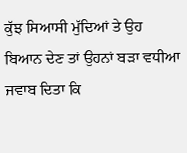ਕੁੱਝ ਸਿਆਸੀ ਮੁੱਦਿਆਂ ਤੇ ਉਹ ਬਿਆਨ ਦੇਣ ਤਾਂ ਉਹਨਾਂ ਬੜਾ ਵਧੀਆ ਜਵਾਬ ਦਿਤਾ ਕਿ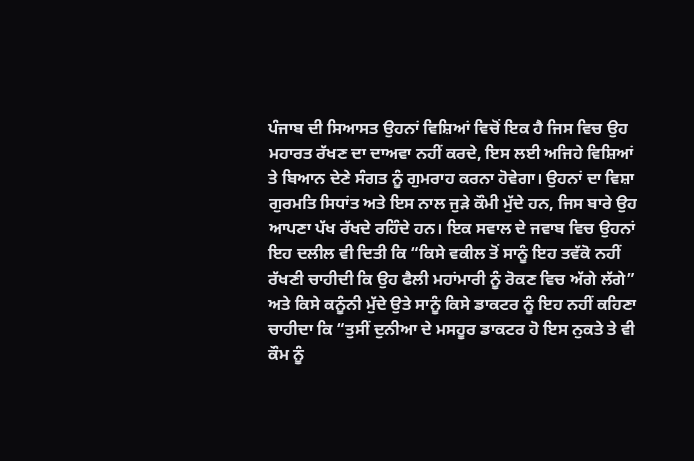ਪੰਜਾਬ ਦੀ ਸਿਆਸਤ ਉਹਨਾਂ ਵਿਸ਼ਿਆਂ ਵਿਚੋਂ ਇਕ ਹੈ ਜਿਸ ਵਿਚ ਉਹ ਮਹਾਰਤ ਰੱਖਣ ਦਾ ਦਾਅਵਾ ਨਹੀਂ ਕਰਦੇ, ਇਸ ਲਈ ਅਜਿਹੇ ਵਿਸ਼ਿਆਂ ਤੇ ਬਿਆਨ ਦੇਣੇ ਸੰਗਤ ਨੂੰ ਗੁਮਰਾਹ ਕਰਨਾ ਹੋਵੇਗਾ। ਉਹਨਾਂ ਦਾ ਵਿਸ਼ਾ ਗੁਰਮਤਿ ਸਿਧਾਂਤ ਅਤੇ ਇਸ ਨਾਲ ਜੁੜੇ ਕੌਮੀ ਮੁੱਦੇ ਹਨ, ਜਿਸ ਬਾਰੇ ਉਹ ਆਪਣਾ ਪੱਖ ਰੱਖਦੇ ਰਹਿੰਦੇ ਹਨ। ਇਕ ਸਵਾਲ ਦੇ ਜਵਾਬ ਵਿਚ ਉਹਨਾਂ ਇਹ ਦਲੀਲ ਵੀ ਦਿਤੀ ਕਿ “ਕਿਸੇ ਵਕੀਲ ਤੋਂ ਸਾਨੂੰ ਇਹ ਤਵੱਕੋ ਨਹੀਂ ਰੱਖਣੀ ਚਾਹੀਦੀ ਕਿ ਉਹ ਫੈਲੀ ਮਹਾਂਮਾਰੀ ਨੂੰ ਰੋਕਣ ਵਿਚ ਅੱਗੇ ਲੱਗੇ” ਅਤੇ ਕਿਸੇ ਕਨੂੰਨੀ ਮੁੱਦੇ ਉਤੇ ਸਾਨੂੰ ਕਿਸੇ ਡਾਕਟਰ ਨੂੰ ਇਹ ਨਹੀਂ ਕਹਿਣਾ ਚਾਹੀਦਾ ਕਿ “ਤੁਸੀਂ ਦੁਨੀਆ ਦੇ ਮਸਹੂਰ ਡਾਕਟਰ ਹੋ ਇਸ ਨੁਕਤੇ ਤੇ ਵੀ ਕੌਮ ਨੂੰ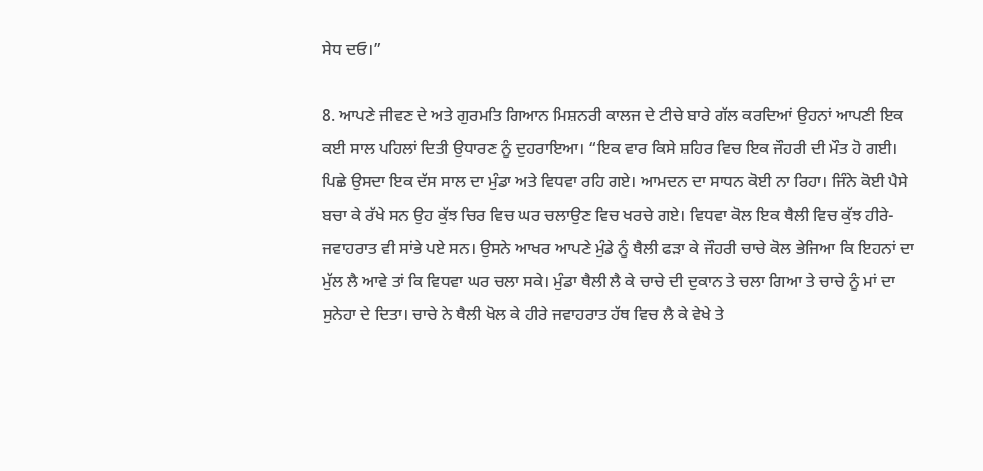ਸੇਧ ਦਓ।”

8. ਆਪਣੇ ਜੀਵਣ ਦੇ ਅਤੇ ਗੁਰਮਤਿ ਗਿਆਨ ਮਿਸ਼ਨਰੀ ਕਾਲਜ ਦੇ ਟੀਚੇ ਬਾਰੇ ਗੱਲ ਕਰਦਿਆਂ ਉਹਨਾਂ ਆਪਣੀ ਇਕ ਕਈ ਸਾਲ ਪਹਿਲਾਂ ਦਿਤੀ ਉਧਾਰਣ ਨੂੰ ਦੁਹਰਾਇਆ। “ਇਕ ਵਾਰ ਕਿਸੇ ਸ਼ਹਿਰ ਵਿਚ ਇਕ ਜੌਹਰੀ ਦੀ ਮੌਤ ਹੋ ਗਈ। ਪਿਛੇ ਉਸਦਾ ਇਕ ਦੱਸ ਸਾਲ ਦਾ ਮੁੰਡਾ ਅਤੇ ਵਿਧਵਾ ਰਹਿ ਗਏ। ਆਮਦਨ ਦਾ ਸਾਧਨ ਕੋਈ ਨਾ ਰਿਹਾ। ਜਿੰਨੇ ਕੋਈ ਪੈਸੇ ਬਚਾ ਕੇ ਰੱਖੇ ਸਨ ਉਹ ਕੁੱਝ ਚਿਰ ਵਿਚ ਘਰ ਚਲਾਉਣ ਵਿਚ ਖਰਚੇ ਗਏ। ਵਿਧਵਾ ਕੋਲ ਇਕ ਥੈਲੀ ਵਿਚ ਕੁੱਝ ਹੀਰੇ-ਜਵਾਹਰਾਤ ਵੀ ਸਾਂਭੇ ਪਏ ਸਨ। ਉਸਨੇ ਆਖਰ ਆਪਣੇ ਮੁੰਡੇ ਨੂੰ ਥੈਲੀ ਫੜਾ ਕੇ ਜੌਹਰੀ ਚਾਚੇ ਕੋਲ ਭੇਜਿਆ ਕਿ ਇਹਨਾਂ ਦਾ ਮੁੱਲ ਲੈ ਆਵੇ ਤਾਂ ਕਿ ਵਿਧਵਾ ਘਰ ਚਲਾ ਸਕੇ। ਮੁੰਡਾ ਥੈਲੀ ਲੈ ਕੇ ਚਾਚੇ ਦੀ ਦੁਕਾਨ ਤੇ ਚਲਾ ਗਿਆ ਤੇ ਚਾਚੇ ਨੂੰ ਮਾਂ ਦਾ ਸੁਨੇਹਾ ਦੇ ਦਿਤਾ। ਚਾਚੇ ਨੇ ਥੈਲੀ ਖੋਲ ਕੇ ਹੀਰੇ ਜਵਾਹਰਾਤ ਹੱਥ ਵਿਚ ਲੈ ਕੇ ਵੇਖੇ ਤੇ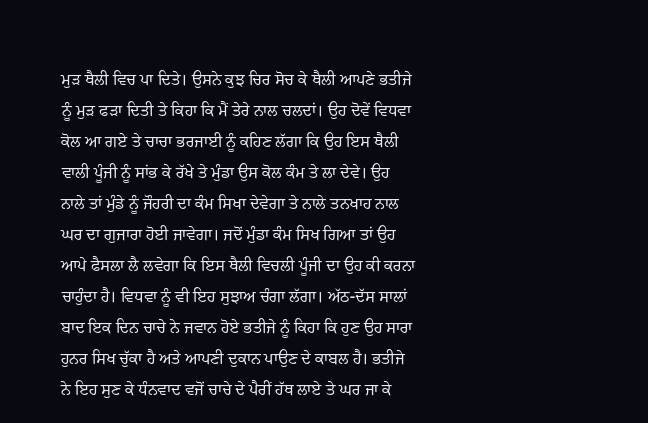ਮੁੜ ਥੈਲੀ ਵਿਚ ਪਾ ਦਿਤੇ। ਉਸਨੇ ਕੁਝ ਚਿਰ ਸੋਚ ਕੇ ਥੈਲੀ ਆਪਣੇ ਭਤੀਜੇ ਨੂੰ ਮੁੜ ਫੜਾ ਦਿਤੀ ਤੇ ਕਿਹਾ ਕਿ ਮੈਂ ਤੇਰੇ ਨਾਲ ਚਲਦਾਂ। ਉਹ ਦੋਵੇਂ ਵਿਧਵਾ ਕੋਲ ਆ ਗਏ ਤੇ ਚਾਚਾ ਭਰਜਾਈ ਨੂੰ ਕਹਿਣ ਲੱਗਾ ਕਿ ਉਹ ਇਸ ਥੈਲੀ ਵਾਲੀ ਪੂੰਜੀ ਨੂੰ ਸਾਂਭ ਕੇ ਰੱਖੇ ਤੇ ਮੁੰਡਾ ਉਸ ਕੋਲ ਕੰਮ ਤੇ ਲਾ ਦੇਵੇ। ਉਹ ਨਾਲੇ ਤਾਂ ਮੁੰਡੇ ਨੂੰ ਜੌਹਰੀ ਦਾ ਕੰਮ ਸਿਖਾ ਦੇਵੇਗਾ ਤੇ ਨਾਲੇ ਤਨਖਾਹ ਨਾਲ ਘਰ ਦਾ ਗੁਜਾਰਾ ਹੋਈ ਜਾਵੇਗਾ। ਜਦੋਂ ਮੁੰਡਾ ਕੰਮ ਸਿਖ ਗਿਆ ਤਾਂ ਉਹ ਆਪੇ ਫੈਸਲਾ ਲੈ ਲਵੇਗਾ ਕਿ ਇਸ ਥੈਲੀ ਵਿਚਲੀ ਪੂੰਜੀ ਦਾ ਉਹ ਕੀ ਕਰਨਾ ਚਾਹੁੰਦਾ ਹੈ। ਵਿਧਵਾ ਨੂੰ ਵੀ ਇਹ ਸੁਝਾਅ ਚੰਗਾ ਲੱਗਾ। ਅੱਠ-ਦੱਸ ਸਾਲਾਂ ਬਾਦ ਇਕ ਦਿਨ ਚਾਚੇ ਨੇ ਜਵਾਨ ਹੋਏ ਭਤੀਜੇ ਨੂੰ ਕਿਹਾ ਕਿ ਹੁਣ ਉਹ ਸਾਰਾ ਹੁਨਰ ਸਿਖ ਚੁੱਕਾ ਹੈ ਅਤੇ ਆਪਣੀ ਦੁਕਾਨ ਪਾਉਣ ਦੇ ਕਾਬਲ ਹੈ। ਭਤੀਜੇ ਨੇ ਇਹ ਸੁਣ ਕੇ ਧੰਨਵਾਦ ਵਜੋਂ ਚਾਚੇ ਦੇ ਪੈਰੀਂ ਹੱਥ ਲਾਏ ਤੇ ਘਰ ਜਾ ਕੇ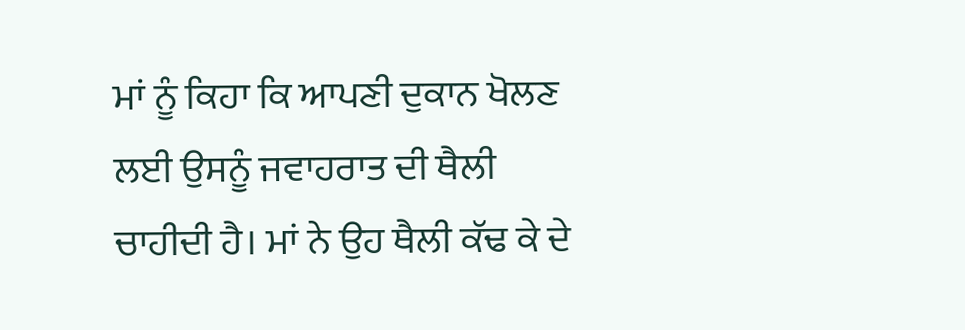ਮਾਂ ਨੂੰ ਕਿਹਾ ਕਿ ਆਪਣੀ ਦੁਕਾਨ ਖੋਲਣ ਲਈ ਉਸਨੂੰ ਜਵਾਹਰਾਤ ਦੀ ਥੈਲੀ ਚਾਹੀਦੀ ਹੈ। ਮਾਂ ਨੇ ਉਹ ਥੈਲੀ ਕੱਢ ਕੇ ਦੇ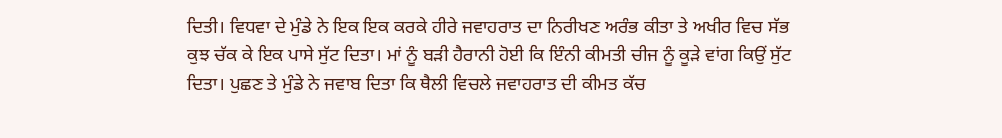ਦਿਤੀ। ਵਿਧਵਾ ਦੇ ਮੁੰਡੇ ਨੇ ਇਕ ਇਕ ਕਰਕੇ ਹੀਰੇ ਜਵਾਹਰਾਤ ਦਾ ਨਿਰੀਖਣ ਅਰੰਭ ਕੀਤਾ ਤੇ ਅਖੀਰ ਵਿਚ ਸੱਭ ਕੁਝ ਚੱਕ ਕੇ ਇਕ ਪਾਸੇ ਸੁੱਟ ਦਿਤਾ। ਮਾਂ ਨੂੰ ਬੜੀ ਹੈਰਾਨੀ ਹੋਈ ਕਿ ਇੰਨੀ ਕੀਮਤੀ ਚੀਜ ਨੂੰ ਕੂੜੇ ਵਾਂਗ ਕਿਉਂ ਸੁੱਟ ਦਿਤਾ। ਪੁਛਣ ਤੇ ਮੁੰਡੇ ਨੇ ਜਵਾਬ ਦਿਤਾ ਕਿ ਥੈਲੀ ਵਿਚਲੇ ਜਵਾਹਰਾਤ ਦੀ ਕੀਮਤ ਕੱਚ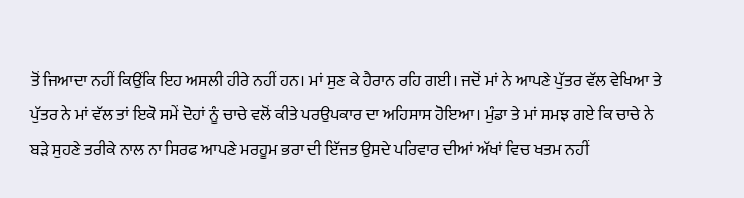ਤੋਂ ਜਿਆਦਾ ਨਹੀਂ ਕਿਉਂਕਿ ਇਹ ਅਸਲੀ ਹੀਰੇ ਨਹੀਂ ਹਨ। ਮਾਂ ਸੁਣ ਕੇ ਹੈਰਾਨ ਰਹਿ ਗਈ। ਜਦੋਂ ਮਾਂ ਨੇ ਆਪਣੇ ਪੁੱਤਰ ਵੱਲ ਵੇਖਿਆ ਤੇ ਪੁੱਤਰ ਨੇ ਮਾਂ ਵੱਲ ਤਾਂ ਇਕੋ ਸਮੇਂ ਦੋਹਾਂ ਨੂੰ ਚਾਚੇ ਵਲੋਂ ਕੀਤੇ ਪਰਉਪਕਾਰ ਦਾ ਅਹਿਸਾਸ ਹੋਇਆ। ਮੁੰਡਾ ਤੇ ਮਾਂ ਸਮਝ ਗਏ ਕਿ ਚਾਚੇ ਨੇ ਬੜੇ ਸੁਹਣੇ ਤਰੀਕੇ ਨਾਲ ਨਾ ਸਿਰਫ ਆਪਣੇ ਮਰਹੂਮ ਭਰਾ ਦੀ ਇੱਜਤ ਉਸਦੇ ਪਰਿਵਾਰ ਦੀਆਂ ਅੱਖਾਂ ਵਿਚ ਖਤਮ ਨਹੀਂ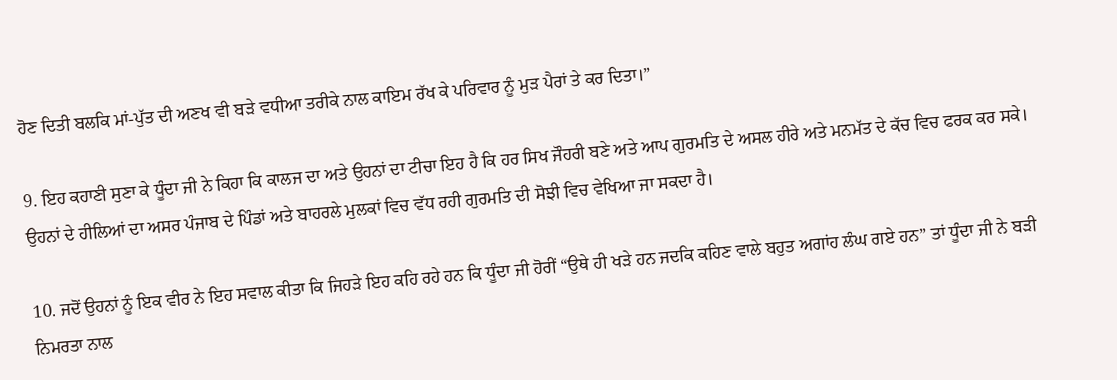ਹੋਣ ਦਿਤੀ ਬਲਕਿ ਮਾਂ-ਪੁੱਤ ਦੀ ਅਣਖ ਵੀ ਬੜੇ ਵਧੀਆ ਤਰੀਕੇ ਨਾਲ ਕਾਇਮ ਰੱਖ ਕੇ ਪਰਿਵਾਰ ਨੂੰ ਮੁੜ ਪੈਰਾਂ ਤੇ ਕਰ ਦਿਤਾ।”

9. ਇਹ ਕਹਾਣੀ ਸੁਣਾ ਕੇ ਧੂੰਦਾ ਜੀ ਨੇ ਕਿਹਾ ਕਿ ਕਾਲਜ ਦਾ ਅਤੇ ਉਹਨਾਂ ਦਾ ਟੀਚਾ ਇਹ ਹੈ ਕਿ ਹਰ ਸਿਖ ਜੌਹਰੀ ਬਣੇ ਅਤੇ ਆਪ ਗੁਰਮਤਿ ਦੇ ਅਸਲ ਹੀਰੇ ਅਤੇ ਮਨਮੱਤ ਦੇ ਕੱਚ ਵਿਚ ਫਰਕ ਕਰ ਸਕੇ। ਉਹਨਾਂ ਦੇ ਹੀਲਿਆਂ ਦਾ ਅਸਰ ਪੰਜਾਬ ਦੇ ਪਿੰਡਾਂ ਅਤੇ ਬਾਹਰਲੇ ਮੁਲਕਾਂ ਵਿਚ ਵੱਧ ਰਹੀ ਗੁਰਮਤਿ ਦੀ ਸੋਝੀ ਵਿਚ ਵੇਖਿਆ ਜਾ ਸਕਦਾ ਹੈ।

10. ਜਦੋਂ ਉਹਨਾਂ ਨੂੰ ਇਕ ਵੀਰ ਨੇ ਇਹ ਸਵਾਲ ਕੀਤਾ ਕਿ ਜਿਹੜੇ ਇਹ ਕਹਿ ਰਹੇ ਹਨ ਕਿ ਧੂੰਦਾ ਜੀ ਹੋਰੀਂ “ਉਥੇ ਹੀ ਖੜੇ ਹਨ ਜਦਕਿ ਕਹਿਣ ਵਾਲੇ ਬਹੁਤ ਅਗਾਂਹ ਲੰਘ ਗਏ ਹਨ” ਤਾਂ ਧੂੰਦਾ ਜੀ ਨੇ ਬੜੀ ਨਿਮਰਤਾ ਨਾਲ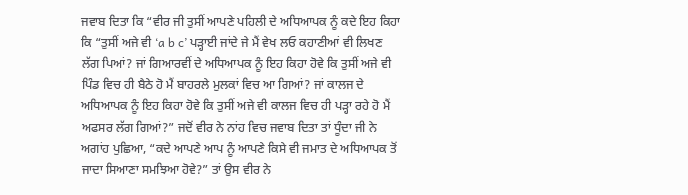ਜਵਾਬ ਦਿਤਾ ਕਿ “ਵੀਰ ਜੀ ਤੁਸੀਂ ਆਪਣੇ ਪਹਿਲੀ ਦੇ ਅਧਿਆਪਕ ਨੂੰ ਕਦੇ ਇਹ ਕਿਹਾ ਕਿ “ਤੁਸੀਂ ਅਜੇ ਵੀ ‘a b c’ ਪੜ੍ਹਾਈ ਜਾਂਦੇ ਜੇ ਮੈਂ ਵੇਖ ਲਓ ਕਹਾਣੀਆਂ ਵੀ ਲਿਖਣ ਲੱਗ ਪਿਆਂ? ਜਾਂ ਗਿਆਰਵੀਂ ਦੇ ਅਧਿਆਪਕ ਨੂੰ ਇਹ ਕਿਹਾ ਹੋਵੇ ਕਿ ਤੁਸੀਂ ਅਜੇ ਵੀ ਪਿੰਡ ਵਿਚ ਹੀ ਬੈਠੇ ਹੋ ਮੈਂ ਬਾਹਰਲੇ ਮੁਲਕਾਂ ਵਿਚ ਆ ਗਿਆਂ? ਜਾਂ ਕਾਲਜ ਦੇ ਅਧਿਆਪਕ ਨੂੰ ਇਹ ਕਿਹਾ ਹੋਵੇ ਕਿ ਤੁਸੀਂ ਅਜੇ ਵੀ ਕਾਲਜ ਵਿਚ ਹੀ ਪੜ੍ਹਾ ਰਹੇ ਹੋ ਮੈਂ ਅਫਸਰ ਲੱਗ ਗਿਆਂ?” ਜਦੋਂ ਵੀਰ ਨੇ ਨਾਂਹ ਵਿਚ ਜਵਾਬ ਦਿਤਾ ਤਾਂ ਧੂੰਦਾ ਜੀ ਨੇ ਅਗਾਂਹ ਪੁਛਿਆ, “ਕਦੇ ਆਪਣੇ ਆਪ ਨੂੰ ਆਪਣੇ ਕਿਸੇ ਵੀ ਜਮਾਤ ਦੇ ਅਧਿਆਪਕ ਤੋਂ ਜਾਦਾ ਸਿਆਣਾ ਸਮਝਿਆ ਹੋਵੇ?” ਤਾਂ ਉਸ ਵੀਰ ਨੇ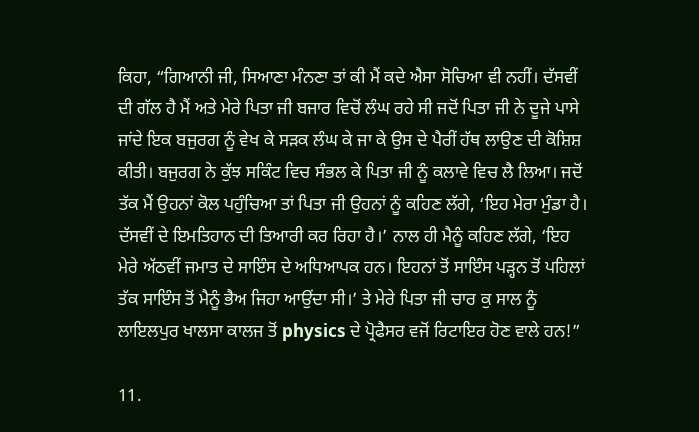ਕਿਹਾ, “ਗਿਆਨੀ ਜੀ, ਸਿਆਣਾ ਮੰਨਣਾ ਤਾਂ ਕੀ ਮੈਂ ਕਦੇ ਐਸਾ ਸੋਚਿਆ ਵੀ ਨਹੀਂ। ਦੱਸਵੀਂ ਦੀ ਗੱਲ ਹੈ ਮੈਂ ਅਤੇ ਮੇਰੇ ਪਿਤਾ ਜੀ ਬਜਾਰ ਵਿਚੋਂ ਲੰਘ ਰਹੇ ਸੀ ਜਦੋਂ ਪਿਤਾ ਜੀ ਨੇ ਦੂਜੇ ਪਾਸੇ ਜਾਂਦੇ ਇਕ ਬਜੁਰਗ ਨੂੰ ਵੇਖ ਕੇ ਸੜਕ ਲੰਘ ਕੇ ਜਾ ਕੇ ਉਸ ਦੇ ਪੈਰੀਂ ਹੱਥ ਲਾਉਣ ਦੀ ਕੋਸ਼ਿਸ਼ ਕੀਤੀ। ਬਜੁਰਗ ਨੇ ਕੁੱਝ ਸਕਿੰਟ ਵਿਚ ਸੰਭਲ ਕੇ ਪਿਤਾ ਜੀ ਨੂੰ ਕਲਾਵੇ ਵਿਚ ਲੈ ਲਿਆ। ਜਦੋਂ ਤੱਕ ਮੈਂ ਉਹਨਾਂ ਕੋਲ ਪਹੁੰਚਿਆ ਤਾਂ ਪਿਤਾ ਜੀ ਉਹਨਾਂ ਨੂੰ ਕਹਿਣ ਲੱਗੇ, ‘ਇਹ ਮੇਰਾ ਮੁੰਡਾ ਹੈ। ਦੱਸਵੀਂ ਦੇ ਇਮਤਿਹਾਨ ਦੀ ਤਿਆਰੀ ਕਰ ਰਿਹਾ ਹੈ।’ ਨਾਲ ਹੀ ਮੈਨੂੰ ਕਹਿਣ ਲੱਗੇ, ‘ਇਹ ਮੇਰੇ ਅੱਠਵੀਂ ਜਮਾਤ ਦੇ ਸਾਇੰਸ ਦੇ ਅਧਿਆਪਕ ਹਨ। ਇਹਨਾਂ ਤੋਂ ਸਾਇੰਸ ਪੜ੍ਹਨ ਤੋਂ ਪਹਿਲਾਂ ਤੱਕ ਸਾਇੰਸ ਤੋਂ ਮੈਨੂੰ ਭੈਅ ਜਿਹਾ ਆਉਂਦਾ ਸੀ।’ ਤੇ ਮੇਰੇ ਪਿਤਾ ਜੀ ਚਾਰ ਕੁ ਸਾਲ ਨੂੰ ਲਾਇਲਪੁਰ ਖਾਲਸਾ ਕਾਲਜ ਤੋਂ physics ਦੇ ਪ੍ਰੋਫੈਸਰ ਵਜੋਂ ਰਿਟਾਇਰ ਹੋਣ ਵਾਲੇ ਹਨ!”

11.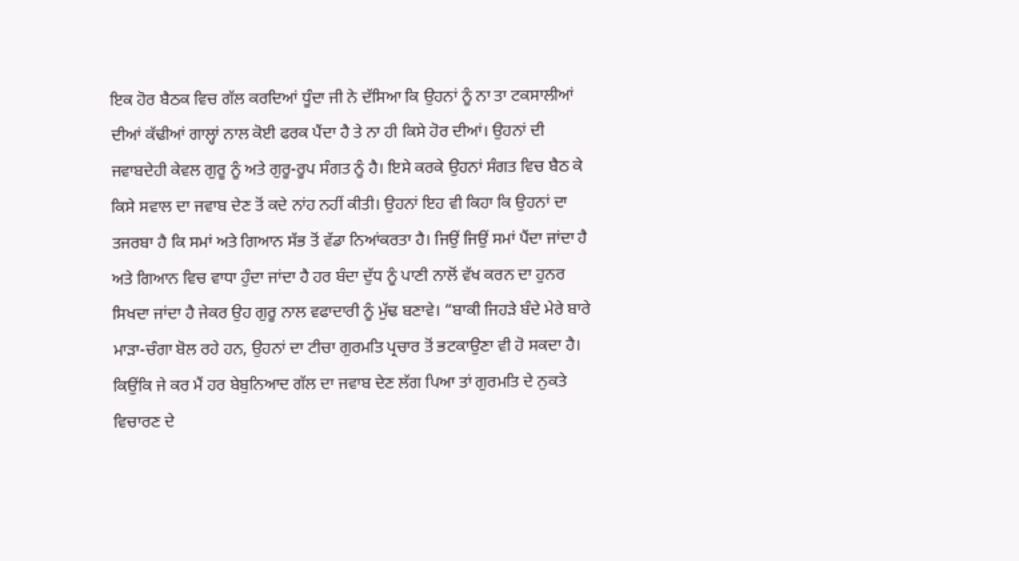ਇਕ ਹੋਰ ਬੈਠਕ ਵਿਚ ਗੱਲ ਕਰਦਿਆਂ ਧੂੰਦਾ ਜੀ ਨੇ ਦੱਸਿਆ ਕਿ ਉਹਨਾਂ ਨੂੰ ਨਾ ਤਾ ਟਕਸਾਲੀਆਂ ਦੀਆਂ ਕੱਢੀਆਂ ਗਾਲ੍ਹਾਂ ਨਾਲ ਕੋਈ ਫਰਕ ਪੈਂਦਾ ਹੈ ਤੇ ਨਾ ਹੀ ਕਿਸੇ ਹੋਰ ਦੀਆਂ। ਉਹਨਾਂ ਦੀ ਜਵਾਬਦੇਹੀ ਕੇਵਲ ਗੁਰੂ ਨੂੰ ਅਤੇ ਗੁਰੂ-ਰੂਪ ਸੰਗਤ ਨੂੰ ਹੈ। ਇਸੇ ਕਰਕੇ ਉਹਨਾਂ ਸੰਗਤ ਵਿਚ ਬੈਠ ਕੇ ਕਿਸੇ ਸਵਾਲ ਦਾ ਜਵਾਬ ਦੇਣ ਤੋਂ ਕਦੇ ਨਾਂਹ ਨਹੀਂ ਕੀਤੀ। ਉਹਨਾਂ ਇਹ ਵੀ ਕਿਹਾ ਕਿ ਉਹਨਾਂ ਦਾ ਤਜਰਬਾ ਹੈ ਕਿ ਸਮਾਂ ਅਤੇ ਗਿਆਨ ਸੱਭ ਤੋਂ ਵੱਡਾ ਨਿਆਂਕਰਤਾ ਹੈ। ਜਿਉਂ ਜਿਉਂ ਸਮਾਂ ਪੈਂਦਾ ਜਾਂਦਾ ਹੈ ਅਤੇ ਗਿਆਨ ਵਿਚ ਵਾਧਾ ਹੁੰਦਾ ਜਾਂਦਾ ਹੈ ਹਰ ਬੰਦਾ ਦੁੱਧ ਨੂੰ ਪਾਣੀ ਨਾਲੋਂ ਵੱਖ ਕਰਨ ਦਾ ਹੁਨਰ ਸਿਖਦਾ ਜਾਂਦਾ ਹੈ ਜੇਕਰ ਉਹ ਗੁਰੂ ਨਾਲ ਵਫਾਦਾਰੀ ਨੂੰ ਮੁੱਢ ਬਣਾਵੇ। “ਬਾਕੀ ਜਿਹੜੇ ਬੰਦੇ ਮੇਰੇ ਬਾਰੇ ਮਾੜਾ-ਚੰਗਾ ਬੋਲ ਰਹੇ ਹਨ, ਉਹਨਾਂ ਦਾ ਟੀਚਾ ਗੁਰਮਤਿ ਪ੍ਰਚਾਰ ਤੋਂ ਭਟਕਾਉਣਾ ਵੀ ਹੋ ਸਕਦਾ ਹੈ। ਕਿਉਂਕਿ ਜੇ ਕਰ ਮੈਂ ਹਰ ਬੇਬੁਨਿਆਦ ਗੱਲ ਦਾ ਜਵਾਬ ਦੇਣ ਲੱਗ ਪਿਆ ਤਾਂ ਗੁਰਮਤਿ ਦੇ ਨੁਕਤੇ ਵਿਚਾਰਣ ਦੇ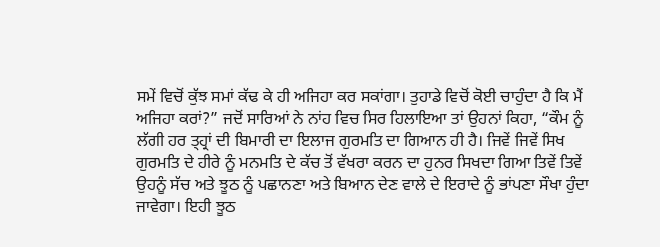ਸਮੇਂ ਵਿਚੋਂ ਕੁੱਝ ਸਮਾਂ ਕੱਢ ਕੇ ਹੀ ਅਜਿਹਾ ਕਰ ਸਕਾਂਗਾ। ਤੁਹਾਡੇ ਵਿਚੋਂ ਕੋਈ ਚਾਹੁੰਦਾ ਹੈ ਕਿ ਮੈਂ ਅਜਿਹਾ ਕਰਾਂ?” ਜਦੋਂ ਸਾਰਿਆਂ ਨੇ ਨਾਂਹ ਵਿਚ ਸਿਰ ਹਿਲਾਇਆ ਤਾਂ ਉਹਨਾਂ ਕਿਹਾ, “ਕੌਮ ਨੂੰ ਲੱਗੀ ਹਰ ਤ੍ਹ੍ਰਾਂ ਦੀ ਬਿਮਾਰੀ ਦਾ ਇਲਾਜ ਗੁਰਮਤਿ ਦਾ ਗਿਆਨ ਹੀ ਹੈ। ਜਿਵੇਂ ਜਿਵੇਂ ਸਿਖ ਗੁਰਮਤਿ ਦੇ ਹੀਰੇ ਨੂੰ ਮਨਮਤਿ ਦੇ ਕੱਚ ਤੋਂ ਵੱਖਰਾ ਕਰਨ ਦਾ ਹੁਨਰ ਸਿਖਦਾ ਗਿਆ ਤਿਵੇਂ ਤਿਵੇਂ ਉਹਨੂੰ ਸੱਚ ਅਤੇ ਝੂਠ ਨੂੰ ਪਛਾਨਣਾ ਅਤੇ ਬਿਆਨ ਦੇਣ ਵਾਲੇ ਦੇ ਇਰਾਦੇ ਨੂੰ ਭਾਂਪਣਾ ਸੌਖਾ ਹੁੰਦਾ ਜਾਵੇਗਾ। ਇਹੀ ਝੂਠ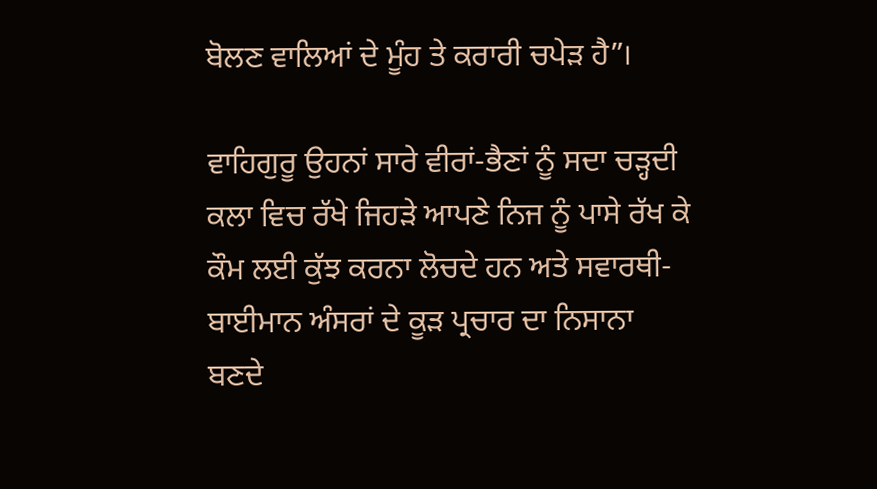ਬੋਲਣ ਵਾਲਿਆਂ ਦੇ ਮੂੰਹ ਤੇ ਕਰਾਰੀ ਚਪੇੜ ਹੈ”।

ਵਾਹਿਗੁਰੂ ਉਹਨਾਂ ਸਾਰੇ ਵੀਰਾਂ-ਭੈਣਾਂ ਨੂੰ ਸਦਾ ਚੜ੍ਹਦੀ ਕਲਾ ਵਿਚ ਰੱਖੇ ਜਿਹੜੇ ਆਪਣੇ ਨਿਜ ਨੂੰ ਪਾਸੇ ਰੱਖ ਕੇ ਕੌਮ ਲਈ ਕੁੱਝ ਕਰਨਾ ਲੋਚਦੇ ਹਨ ਅਤੇ ਸਵਾਰਥੀ-ਬਾਈਮਾਨ ਅੰਸਰਾਂ ਦੇ ਕੂੜ ਪ੍ਰਚਾਰ ਦਾ ਨਿਸਾਨਾ ਬਣਦੇ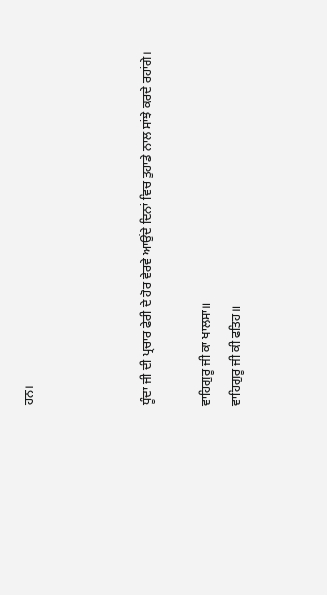ਹਨ।



ਧੂੰਦਾ ਜੀ ਦੀ ਪ੍ਰਚਾਰ ਫੇਰੀ ਦੇ ਹੋਰ ਵੇਰਵੇ ਆਉਂਦੇ ਦਿਨਾਂ ਵਿਚ ਤੁਹਾਡੇ ਨਾਲ ਸਾਂਝੇ ਕਰਦੇ ਰਹਾਂਗੇ।

ਵਾਹਿਗੁਰੂ ਜੀ ਕਾ ਖਾਲਸਾ॥
ਵਾਹਿਗੁਰੂ ਜੀ ਕੀ ਫਤਿਹ॥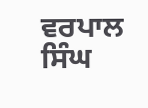ਵਰਪਾਲ ਸਿੰਘ